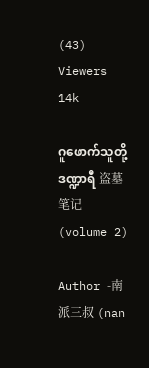(43)
Viewers 14k

ဂူဖောက်သူတို့ဒဏ္ဍာရီ 盗墓笔记 (volume 2)

Author -南派三叔 (nan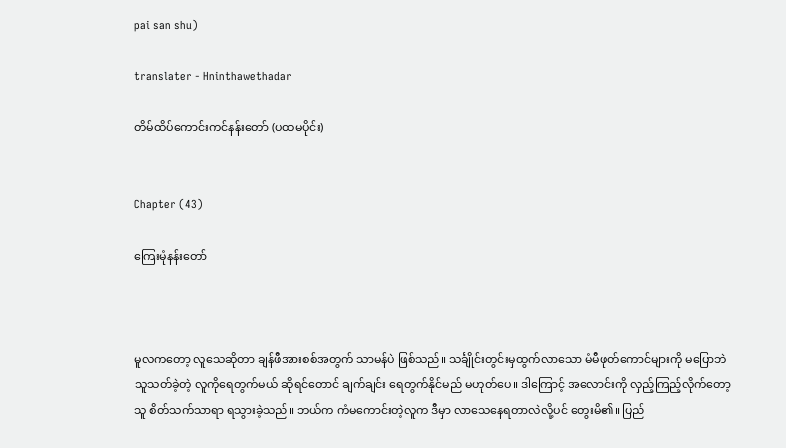pai san shu)

translater - Hninthawethadar

တိမ်ထိပ်ကောင်းကင်နန်းတော် (ပထမပိုင်း)


Chapter (43)

ကြေးမုံနန်းတော်



မူလကတော့ လူသေဆိုတာ ချန်ဖီအားစစ်အတွက် သာမန်ပဲ ဖြစ်သည်။ သင်္ချိုင်းတွင်းမှထွက်လာသော မံမီဖုတ်ကောင်များကို မပြောဘဲ သူသတ်ခဲ့တဲ့ လူကိုရေတွက်မယ် ဆိုရင်တောင် ချက်ချင်း ရေတွက်နိုင်မည် မဟုတ်ပေ။ ဒါကြောင့် အလောင်းကို လှည့်ကြည့်လိုက်တော့ သူ စိတ်သက်သာရာ ရသွားခဲ့သည်။ ဘယ်က ကံမကောင်းတဲ့လူက ဒီမှာ လာသေနေရတာလဲလို့ပင် တွေးမိ၏။ ပြည်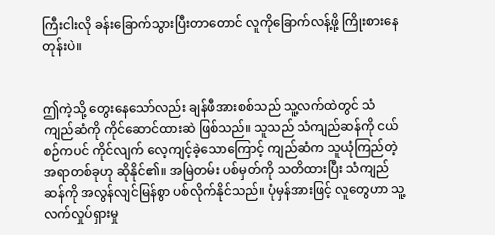ကြီးငါးလို ခန်းခြောက်သွားပြီးတာတောင် လူကိုခြောက်လန့်ဖို့ ကြိုးစားနေတုန်းပဲ။


ဤကဲ့သို့ တွေးနေသော်လည်း ချန်ဖီအားစစ်သည် သူ့လက်ထဲတွင် သံကျည်ဆံကို ကိုင်ဆောင်ထားဆဲ ဖြစ်သည်။ သူသည် သံကျည်ဆန်ကို ငယ်စဉ်ကပင် ကိုင်လျက် လေ့ကျင့်ခဲ့သောကြောင့် ကျည်ဆံက သူယုံကြည်တဲ့ အရာတစ်ခုဟု ဆိုနိုင်၏။ အမြဲတမ်း ပစ်မှတ်ကို သတိထားပြီး သံကျည်ဆန်ကို အလွန်လျင်မြန်စွာ ပစ်လိုက်နိုင်သည်။ ပုံမှန်အားဖြင့် လူတွေဟာ သူ့လက်လှုပ်ရှားမှု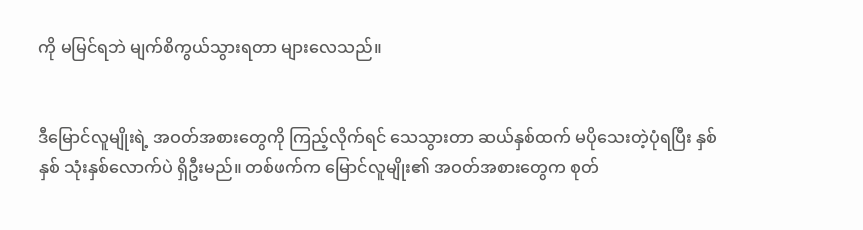ကို မမြင်ရဘဲ မျက်စိကွယ်သွားရတာ များလေသည်။


ဒီမြောင်လူမျိုးရဲ့ အဝတ်အစားတွေကို ကြည့်လိုက်ရင် သေသွားတာ ဆယ်နှစ်ထက် မပိုသေးတဲ့ပုံရပြီး နှစ်နှစ် သုံးနှစ်လောက်ပဲ ရှိဦးမည်။ တစ်ဖက်က မြောင်လူမျိုး၏ အဝတ်အစားတွေက စုတ်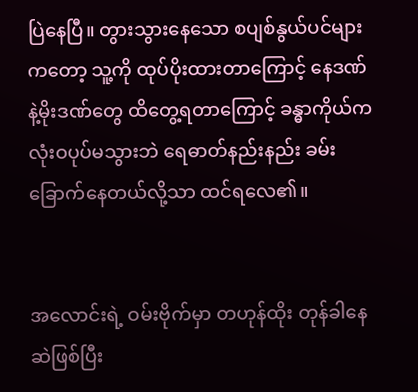ပြဲနေပြီ။ တွားသွားနေသော စပျစ်နွယ်ပင်များကတော့ သူ့ကို ထုပ်ပိုးထားတာကြောင့် နေဒဏ်နဲ့မိုးဒဏ်တွေ ထိတွေ့ရတာကြောင့် ခန္ဓာကိုယ်က လုံးဝပုပ်မသွားဘဲ ရေဓာတ်နည်းနည်း ခမ်းခြောက်နေတယ်လို့သာ ထင်ရလေ၏။


အလောင်းရဲ့ ဝမ်းဗိုက်မှာ တဟုန်ထိုး တုန်ခါနေဆဲဖြစ်ပြီး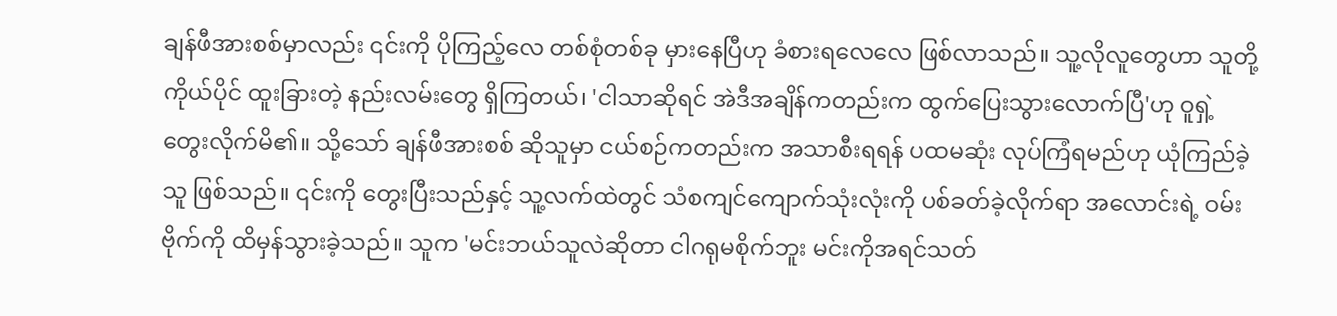ချန်ဖီအားစစ်မှာလည်း ၎င်းကို ပိုကြည့်လေ တစ်စုံတစ်ခု မှားနေပြီဟု ခံစားရလေလေ ဖြစ်လာသည်။ သူ့လိုလူတွေဟာ သူတို့ကိုယ်ပိုင် ထူးခြားတဲ့ နည်းလမ်းတွေ ရှိကြတယ်၊ 'ငါသာဆိုရင် အဲဒီအချိန်ကတည်းက ထွက်ပြေးသွားလောက်ပြီ'ဟု ဝူရှဲ့ တွေးလိုက်မိ၏။ သို့သော် ချန်ဖီအားစစ် ဆိုသူမှာ ငယ်စဉ်ကတည်းက အသာစီးရရန် ပထမဆုံး လုပ်ကြံရမည်ဟု ယုံကြည်ခဲ့သူ ဖြစ်သည်။ ၎င်းကို တွေးပြီးသည်နှင့် သူ့လက်ထဲတွင် သံစကျင်ကျောက်သုံးလုံးကို ပစ်ခတ်ခဲ့လိုက်ရာ အလောင်းရဲ့ ဝမ်းဗိုက်ကို ထိမှန်သွားခဲ့သည်။ သူက 'မင်းဘယ်သူလဲဆိုတာ ငါဂရုမစိုက်ဘူး မင်းကိုအရင်သတ်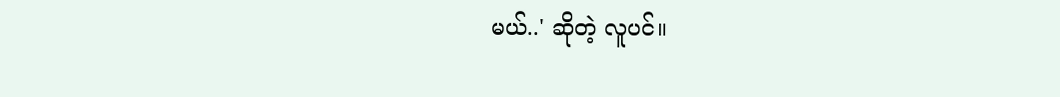မယ်..' ဆိုတဲ့ လူပင်။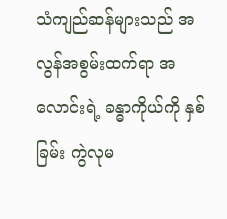သံကျည်ဆန်များသည် အလွန်အစွမ်းထက်ရာ အလောင်းရဲ့ ခန္ဓာကိုယ်ကို နှစ်ခြမ်း ကွဲလုမ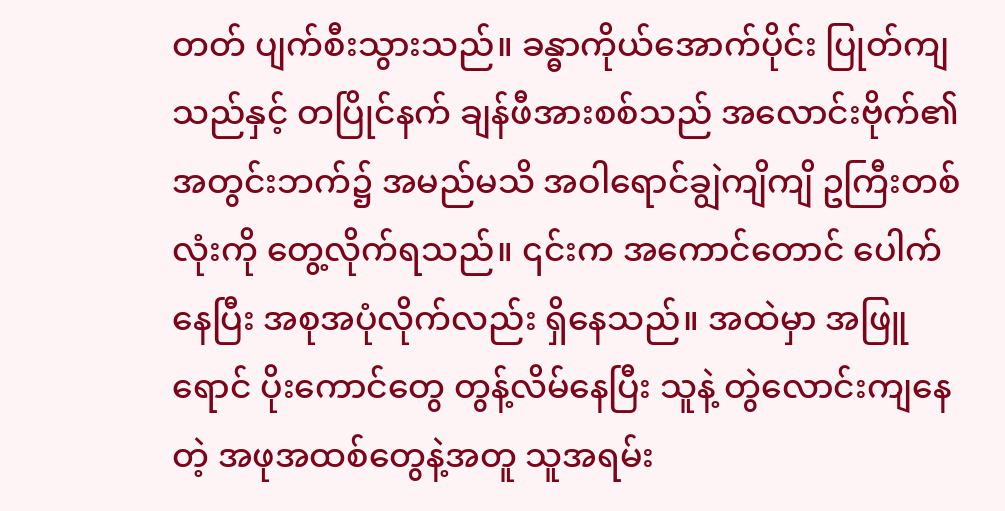တတ် ပျက်စီးသွားသည်။ ခန္ဓာကိုယ်အောက်ပိုင်း ပြုတ်ကျသည်နှင့် တပြိုင်နက် ချန်ဖီအားစစ်သည် အလောင်းဗိုက်၏ အတွင်းဘက်၌ အမည်မသိ အဝါရောင်ချွဲကျိကျိ ဥကြီးတစ်လုံးကို တွေ့လိုက်ရသည်။ ၎င်းက အကောင်တောင် ပေါက်နေပြီး အစုအပုံလိုက်လည်း ရှိနေသည်။ အထဲမှာ အဖြူရောင် ပိုးကောင်တွေ တွန့်လိမ်နေပြီး သူနဲ့ တွဲလောင်းကျနေတဲ့ အဖုအထစ်တွေနဲ့အတူ သူအရမ်း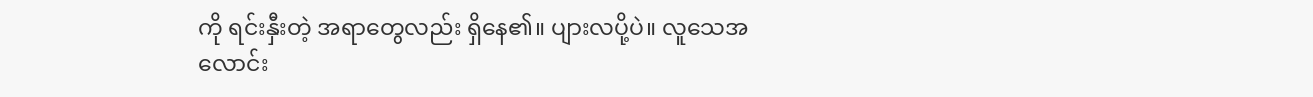ကို ရင်းနှီးတဲ့ အရာတွေလည်း ရှိနေ၏။ ပျားလပို့ပဲ။ လူသေအလောင်း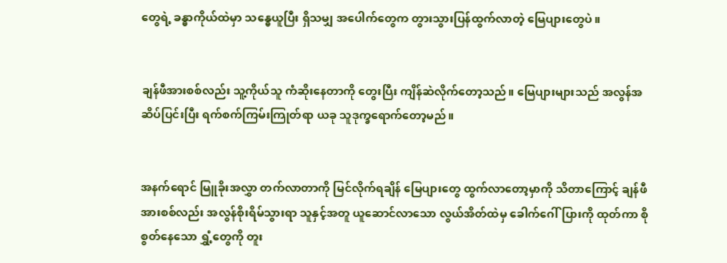တွေရဲ့ ခန္ဓာကိုယ်ထဲမှာ သန္ဓေယူပြီး ရှိသမျှ အပေါက်တွေက တွားသွားပြန်ထွက်လာတဲ့ မြေပျားတွေပဲ။


ချန်ဖီအားစစ်လည်း သူ့ကိုယ်သူ ကံဆိုးနေတာကို တွေးပြီး ကျိန်ဆဲလိုက်တော့သည်။ မြေပျားများသည် အလွန်အဆိပ်ပြင်းပြီး ရက်စက်ကြမ်းကြုတ်ရာ ယခု သူဒုက္ခရောက်တော့မည်။


အနက်ရောင် မြူခိုးအလွှာ တက်လာတာကို မြင်လိုက်ရချိန် မြေပျားတွေ ထွက်လာတော့မှာကို သိတာကြောင့် ချန်ဖီအားစစ်လည်း အလွန်စိုးရိမ်သွားရာ သူနှင့်အတူ ယူဆောင်လာသော လွယ်အိတ်ထဲမှ ခေါက်ဂေါ်ပြားကို ထုတ်ကာ စိုစွတ်နေသော ရွှံ့တွေကို တူး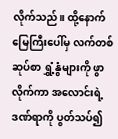လိုက်သည်။ ထို့နောက် မြေကြီးပေါ်မှ လက်တစ်ဆုပ်စာ ရွှံ့နွံများကို ဖွာလိုက်ကာ အလောင်းရဲ့ ဒဏ်ရာကို ပွတ်သပ်၍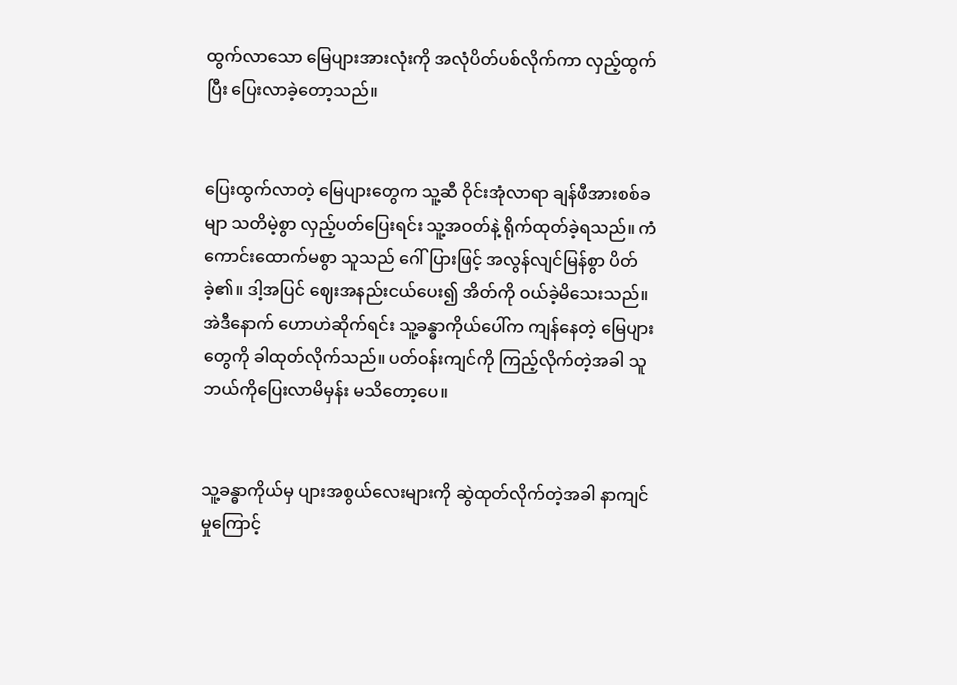ထွက်လာသော မြေပျားအားလုံးကို အလုံပိတ်ပစ်လိုက်ကာ လှည့်ထွက်ပြီး ပြေးလာခဲ့တော့သည်။


ပြေးထွက်လာတဲ့ မြေပျားတွေက သူ့ဆီ ဝိုင်းအုံလာရာ ချန်ဖီအားစစ်ခမျာ သတိမဲ့စွာ လှည့်ပတ်ပြေးရင်း သူ့အဝတ်နဲ့ ရိုက်ထုတ်ခဲ့ရသည်။ ကံကောင်းထောက်မစွာ သူသည် ဂေါ်ပြားဖြင့် အလွန်လျင်မြန်စွာ ပိတ်ခဲ့၏။ ဒါ့အပြင် ဈေးအနည်းငယ်ပေး၍ အိတ်ကို ဝယ်ခဲ့မိသေးသည်။ အဲဒီနောက် ဟောဟဲဆိုက်ရင်း သူ့ခန္ဓာကိုယ်ပေါ်က ကျန်နေတဲ့ မြေပျားတွေကို ခါထုတ်လိုက်သည်။ ပတ်ဝန်းကျင်ကို ကြည့်လိုက်တဲ့အခါ သူဘယ်ကိုပြေးလာမိမှန်း မသိတော့ပေ။


သူ့ခန္ဓာကိုယ်မှ ပျားအစွယ်လေးများကို ဆွဲထုတ်လိုက်တဲ့အခါ နာကျင်မှုကြောင့်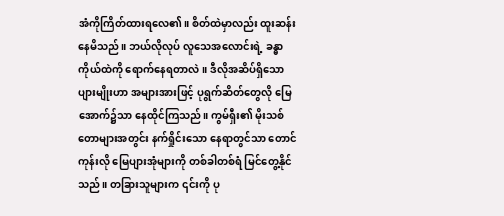အံကိုကြိတ်ထားရလေ၏။ စိတ်ထဲမှာလည်း ထူးဆန်းနေမိသည်။ ဘယ်လိုလုပ် လူသေအလောင်းရဲ့ ခန္ဓာကိုယ်ထဲကို ရောက်နေရတာလဲ။ ဒီလိုအဆိပ်ရှိသော ပျားမျိုးဟာ အများအားဖြင့် ပုရွက်ဆိတ်တွေလို မြေအောက်၌သာ နေထိုင်ကြသည်။ ကွမ်ရှီး၏ မိုးသစ်တောများအတွင်း နက်ရှိုင်းသော နေရာတွင်သာ တောင်ကုန်းလို မြေပျားအုံများကို တစ်ခါတစ်ရံ မြင်တွေ့နိုင်သည်။ တခြားသူများက ၎င်းကို ပု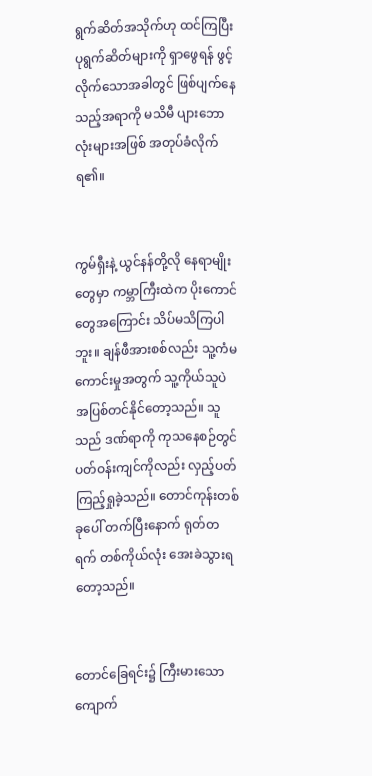ရွက်ဆိတ်အသိုက်ဟု ထင်ကြပြီး ပုရွက်ဆိတ်များကို ရှာဖွေရန် ဖွင့်လိုက်သောအခါတွင် ဖြစ်ပျက်နေသည့်အရာကို မသိမီ ပျားဘောလုံးများအဖြစ် အတုပ်ခံလိုက်ရ၏။


ကွမ်ရှီးနဲ့ ယွင်နန်တို့လို နေရာမျိုးတွေမှာ ကမ္ဘာကြီးထဲက ပိုးကောင်တွေအကြောင်း သိပ်မသိကြပါဘူး။ ချန်ဖီအားစစ်လည်း သူ့ကံမကောင်းမှုအတွက် သူ့ကိုယ်သူပဲ အပြစ်တင်နိုင်တော့သည်။ သူသည် ဒဏ်ရာကို ကုသနေစဉ်တွင် ပတ်ဝန်းကျင်ကိုလည်း လှည့်ပတ် ကြည့်ရှုခဲ့သည်။ တောင်ကုန်းတစ်ခုပေါ် တက်ပြီးနောက် ရုတ်တရက် တစ်ကိုယ်လုံး အေးခဲသွားရတော့သည်။


တောင်ခြေရင်း၌ ကြီးမားသော ကျောက်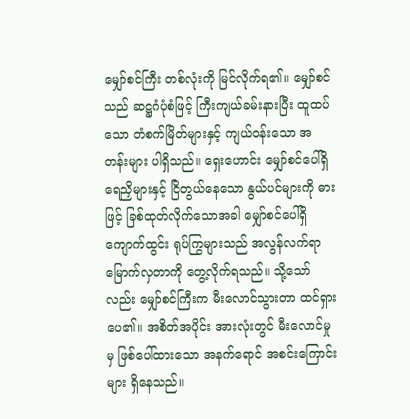မျှော်စင်ကြီး တစ်လုံးကို မြင်လိုက်ရ၏။ မျှော်စင်သည် ဆဋ္ဌဂံပုံစံဖြင့် ကြီးကျယ်ခမ်းနားပြီး ထူထပ်သော တံစက်မြိတ်များနှင့် ကျယ်ဝန်းသော အတန်းများ ပါရှိသည်။ ရှေးဟောင်း မျှော်စင်ပေါ်ရှိ ရေညှိများနှင့် ငြိတွယ်နေသော နွယ်ပင်များကို ဓားဖြင့် ခြစ်ထုတ်လိုက်သောအခါ မျှော်စင်ပေါ်ရှိ ကျောက်ထွင်း ရုပ်ကြွများသည် အလွန်လက်ရာမြောက်လှတာကို တွေ့လိုက်ရသည်။ သို့သော်လည်း မျှော်စင်ကြီးက မီးလောင်သွားတာ ထင်ရှားပေ၏။ အစိတ်အပိုင်း အားလုံးတွင် မီးလောင်မှုမှ ဖြစ်ပေါ်ထားသော အနက်ရောင် အစင်းကြောင်းများ ရှိနေသည်။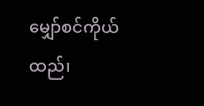မျှော်စင်ကိုယ်ထည်၊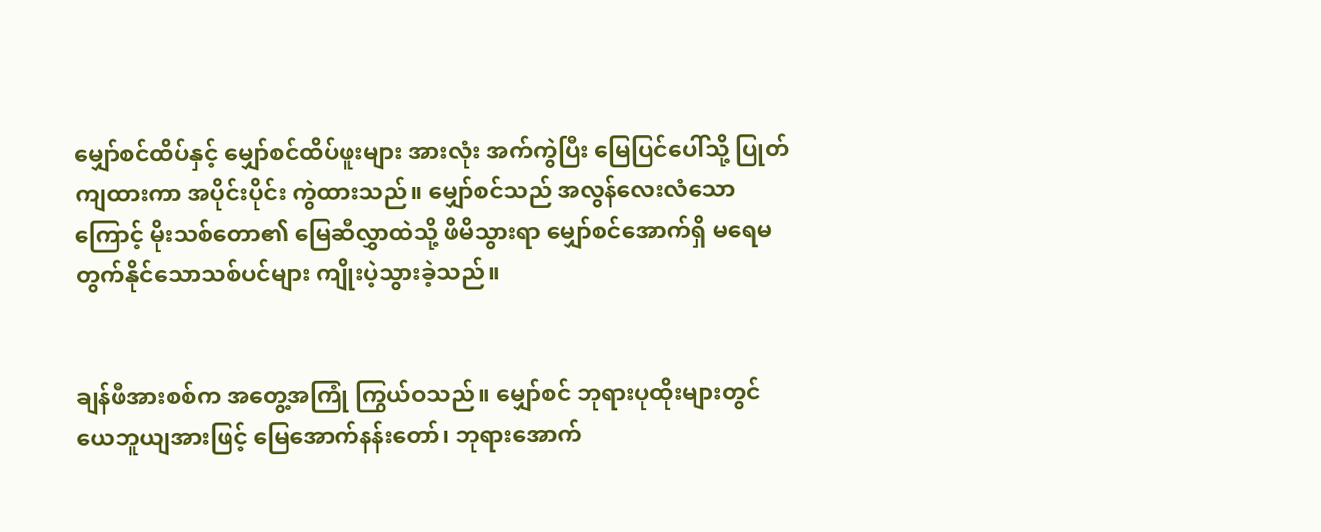မျှော်စင်ထိပ်နှင့် မျှော်စင်ထိပ်ဖူးများ အားလုံး အက်ကွဲပြီး မြေပြင်ပေါ်သို့ ပြုတ်ကျထားကာ အပိုင်းပိုင်း ကွဲထားသည်။ မျှော်စင်သည် အလွန်လေးလံသောကြောင့် မိုးသစ်တော၏ မြေဆီလွှာထဲသို့ ဖိမိသွားရာ မျှော်စင်အောက်ရှိ မရေမတွက်နိုင်သောသစ်ပင်များ ကျိုးပဲ့သွားခဲ့သည်။


ချန်ဖီအားစစ်က အတွေ့အကြုံ ကြွယ်ဝသည်။ မျှော်စင် ဘုရားပုထိုးများတွင် ယေဘူယျအားဖြင့် မြေအောက်နန်းတော်၊ ဘုရားအောက်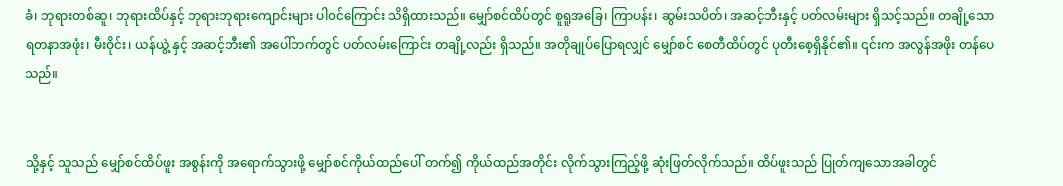ခံ၊ ဘုရားတစ်ဆူ၊ ဘုရားထိပ်နှင့် ဘုရားဘုရားကျောင်းများ ပါ၀င်ကြောင်း သိရှိထားသည်။ မျှော်စင်ထိပ်တွင် စူရူအခြေ၊ ကြာပန်း၊ ဆွမ်းသပိတ်၊ အဆင့်ဘီးနှင့် ပတ်လမ်းများ ရှိသင့်သည်။ တချို့သော ရတနာအဖုံး၊ မီးဝိုင်း၊ ယန်ယွဲ့ နှင့် အဆင့်ဘီး၏ အပေါ်ဘက်တွင် ပတ်လမ်းကြောင်း တချို့လည်း ရှိသည်။ အတိုချုပ်ပြောရလျှင် မျှော်စင် စေတီထိပ်တွင် ပုတီးစေ့ရှိနိုင်၏။ ၎င်းက အလွန်အဖိုး တန်ပေသည်။


သို့နှင့် သူသည် မျှော်စင်ထိပ်ဖူး အစွန်းကို အရောက်သွားဖို့ မျှော်စင်ကိုယ်ထည်ပေါ် တက်၍ ကိုယ်ထည်အတိုင်း လိုက်သွားကြည့်ဖို့ ဆုံးဖြတ်လိုက်သည်။ ထိပ်ဖူးသည် ပြုတ်ကျသောအခါတွင်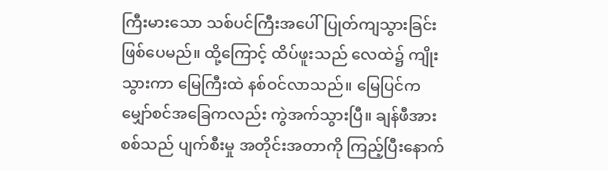ကြီးမားသော သစ်ပင်ကြီးအပေါ် ပြုတ်ကျသွားခြင်း ဖြစ်ပေမည်။ ထို့ကြောင့် ထိပ်ဖူးသည် လေထဲ၌ ကျိုးသွားကာ မြေကြီးထဲ နစ်ဝင်လာသည်။ မြေပြင်က မျှော်စင်အခြေကလည်း ကွဲအက်သွားပြီ။ ချန်ဖီအားစစ်သည် ပျက်စီးမှု အတိုင်းအတာကို ကြည့်ပြီးနောက်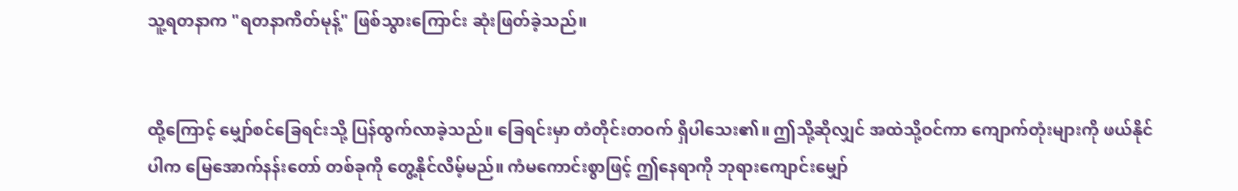သူ့ရတနာက "ရတနာကိတ်မုန့်" ဖြစ်သွားကြောင်း ဆုံးဖြတ်ခဲ့သည်။


ထို့ကြောင့် မျှော်စင်ခြေရင်းသို့ ပြန်ထွက်လာခဲ့သည်။ ခြေရင်းမှာ တံတိုင်းတဝက် ရှိပါသေး၏။ ဤသို့ဆိုလျှင် အထဲသို့ဝင်ကာ ကျောက်တုံးများကို ဖယ်နိုင်ပါက မြေအောက်နန်းတော် တစ်ခုကို တွေ့နိုင်လိမ့်မည်။ ကံမကောင်းစွာဖြင့် ဤနေရာကို ဘုရားကျောင်းမျှော်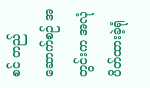စင် တည်ဆောက်စဉ် အတွင်းက အလုံပိတ်ထားခဲ့ရုံ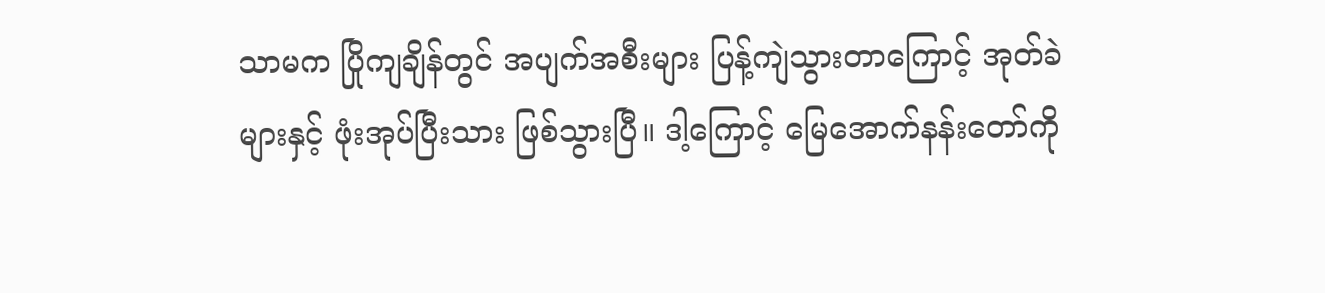သာမက ပြိုကျချိန်တွင် အပျက်အစီးများ ပြန့်ကျဲသွားတာကြောင့် အုတ်ခဲများနှင့် ဖုံးအုပ်ပြီးသား ဖြစ်သွားပြီ။ ဒါ့ကြောင့် မြေအောက်နန်းတော်ကို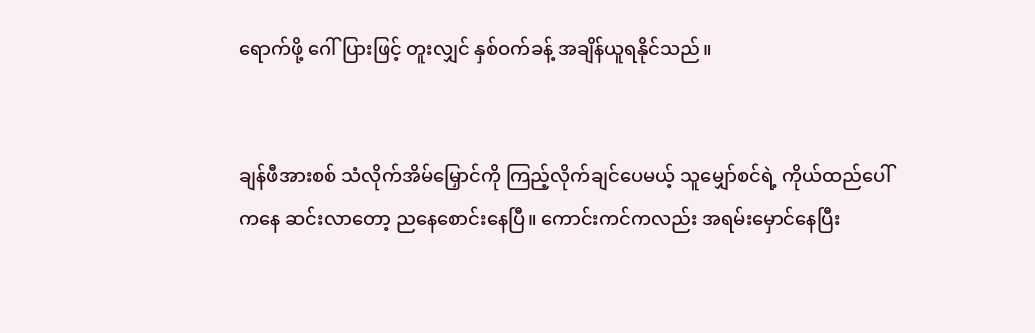ရောက်ဖို့ ဂေါ်ပြားဖြင့် တူးလျှင် နှစ်ဝက်ခန့် အချိန်ယူရနိုင်သည်။


ချန်ဖီအားစစ် သံလိုက်အိမ်မြှောင်ကို ကြည့်လိုက်ချင်ပေမယ့် သူမျှော်စင်ရဲ့ ကိုယ်ထည်ပေါ်ကနေ ဆင်းလာတော့ ညနေစောင်းနေပြီ။ ကောင်းကင်ကလည်း အရမ်းမှောင်နေပြီး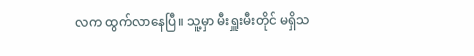လက ထွက်လာနေပြီ။ သူ့မှာ မီးရှူးမီးတိုင် မရှိသ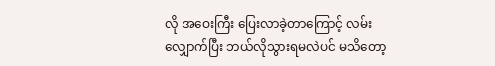လို အဝေးကြီး ပြေးလာခဲ့တာကြောင့် လမ်းလျှောက်ပြီး ဘယ်လိုသွားရမလဲပင် မသိတော့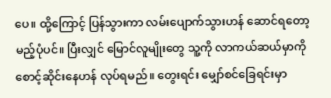ပေ။ ထို့ကြောင့် ပြန်သွားကာ လမ်းပျောက်သွားဟန် ဆောင်ရတော့မည့်ပုံပင်။ ပြီးလျှင် မြောင်လူမျိုးတွေ သူ့ကို လာကယ်ဆယ်မှာကို စောင့်ဆိုင်းနေဟန် လုပ်ရမည်။ တွေးရင်း မျှော်စင်ခြေရင်းမှာ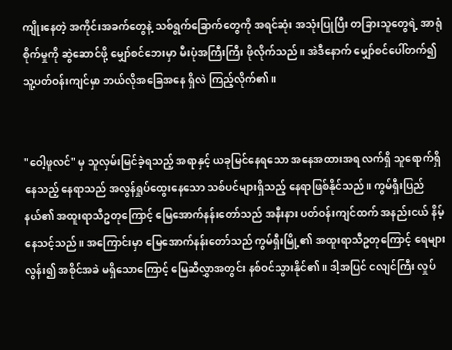ကျိုးနေတဲ့ အကိုင်းအခက်တွေနဲ့ သစ်ရွက်ခြောက်တွေကို အရင်ဆုံး အသုံးပြုပြီး တခြားသူတွေရဲ့ အာရုံစိုက်မှုကို ဆွဲဆောင်ဖို့ မျှော်စင်ဘေးမှာ မီးပုံအကြီးကြီး ဖိုလိုက်သည်။ အဲဒီနောက် မျှော်စင်ပေါ်တက်၍ သူ့ပတ်ဝန်းကျင်မှာ ဘယ်လိုအခြေအနေ ရှိလဲ ကြည့်လိုက်၏။


"ဝေါ့ဖူလင်" မှ သူလှမ်းမြင်ခဲ့ရသည့် အရာနှင့် ယခုမြင်နေရသော အနေအထားအရ လက်ရှိ သူရောက်ရှိနေသည့် နေရာသည် အလွန်ရှုပ်ထွေးနေသော သစ်ပင်များရှိသည့် နေရာဖြစ်နိုင်သည်။ ကွမ်ရှီးပြည်နယ်၏ အထူးရာသီဥတုကြောင့် မြေအောက်နန်းတော်သည် အနီးနား ပတ်ဝန်းကျင်ထက် အနည်းငယ် နိမ့်နေသင့်သည်။ အကြောင်းမှာ မြေအောက်နန်းတော်သည် ကွမ်ရှီးမြို့၏ အထူးရာသီဥတုကြောင့် ရေများလွန်း၍ အစိုင်အခဲ မရှိသောကြောင့် မြေဆီလွှာအတွင်း နစ်ဝင်သွားနိုင်၏။ ဒါ့အပြင် ငလျင်ကြီး လှုပ်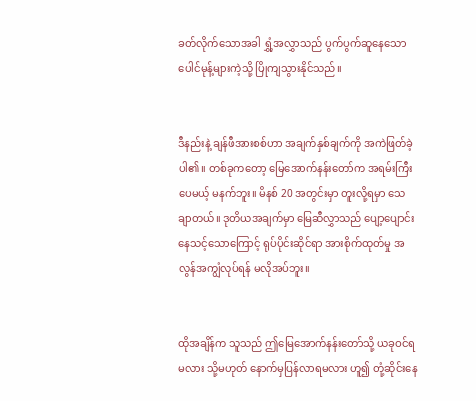ခတ်လိုက်သောအခါ ရွှံ့အလွှာသည် ပွက်ပွက်ဆူနေသော ပေါင်မုန့်များကဲ့သို့ ပြိုကျသွားနိုင်သည်။


ဒီနည်းနဲ့ ချန်ဖီအားစစ်ဟာ အချက်နှစ်ချက်ကို အကဲဖြတ်ခဲ့ပါ၏။ တစ်ခုကတော့ မြေအောက်နန်းတော်က အရမ်းကြီးပေမယ့် မနက်ဘူး။ မိနစ် 20 အတွင်းမှာ တူးလို့ရမှာ သေချာတယ်။ ဒုတိယအချက်မှာ မြေဆီလွှာသည် ပျော့ပျောင်းနေသင့်သောကြောင့် ရုပ်ပိုင်းဆိုင်ရာ အားစိုက်ထုတ်မှု အလွန်အကျွံလုပ်ရန် မလိုအပ်ဘူး။


ထိုအချိန်က သူသည် ဤမြေအောက်နန်းတော်သို့ ယခုဝင်ရမလား သို့မဟုတ် နောက်မှပြန်လာရမလား ဟူ၍ တုံ့ဆိုင်းနေ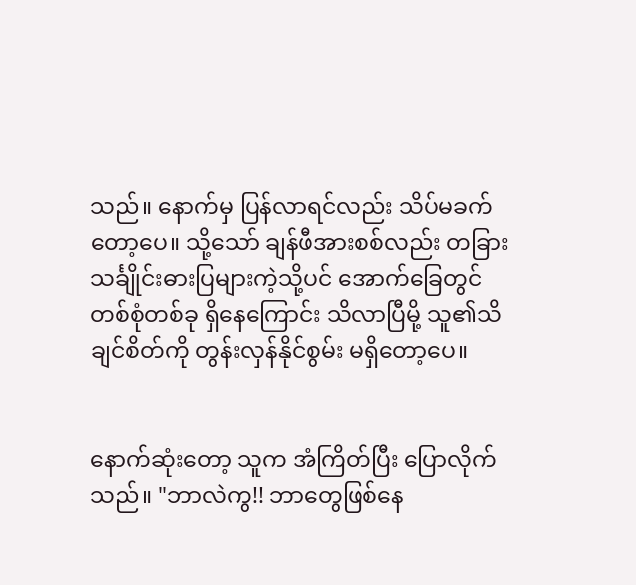သည်။ နောက်မှ ပြန်လာရင်လည်း သိပ်မခက်တော့ပေ။ သို့သော် ချန်ဖီအားစစ်လည်း တခြား သင်္ချိုင်းဓားပြများကဲ့သို့ပင် အောက်ခြေတွင် တစ်စုံတစ်ခု ရှိနေကြောင်း သိလာပြီမို့ သူ၏သိချင်စိတ်ကို တွန်းလှန်နိုင်စွမ်း မရှိတော့ပေ။


နောက်ဆုံးတော့ သူက အံကြိတ်ပြီး ပြောလိုက်သည်။ "ဘာလဲကွ!! ဘာတွေဖြစ်နေ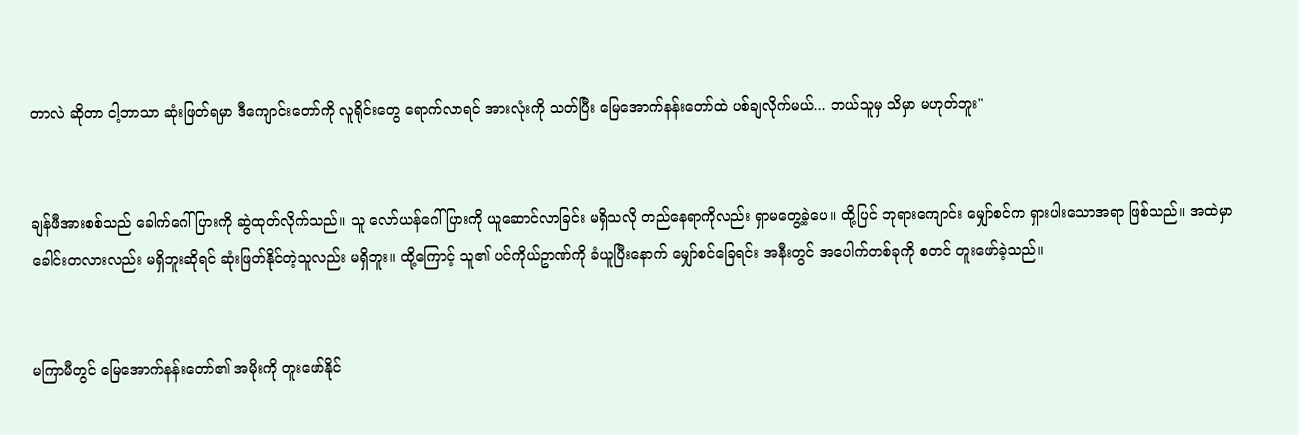တာလဲ ဆိုတာ ငါ့ဘာသာ ဆုံးဖြတ်ရမှာ ဒီကျောင်းတော်ကို လူရိုင်းတွေ ရောက်လာရင် အားလုံးကို သတ်ပြီး မြေအောက်နန်းတော်ထဲ ပစ်ချလိုက်မယ်... ဘယ်သူမှ သိမှာ မဟုတ်ဘူး"


ချန်ဖီအားစစ်သည် ခေါက်ဂေါ်ပြားကို ဆွဲထုတ်လိုက်သည်။ သူ လော်ယန်ဂေါ်ပြားကို ယူဆောင်လာခြင်း မရှိသလို တည်နေရာကိုလည်း ရှာမတွေ့ခဲ့ပေ။ ထို့ပြင် ဘုရားကျောင်း မျှော်စင်က ရှားပါးသောအရာ ဖြစ်သည်။ အထဲမှာ ခေါင်းတလားလည်း မရှိဘူးဆိုရင် ဆုံးဖြတ်နိုင်တဲ့သူလည်း မရှိဘူး။ ထို့ကြောင့် သူ၏ ပင်ကိုယ်ဥာဏ်ကို ခံယူပြီးနောက် မျှော်စင်ခြေရင်း အနီးတွင် အပေါက်တစ်ခုကို စတင် တူးဖော်ခဲ့သည်။


မကြာမီတွင် မြေအောက်နန်းတော်၏ အမိုးကို တူးဖော်နိုင်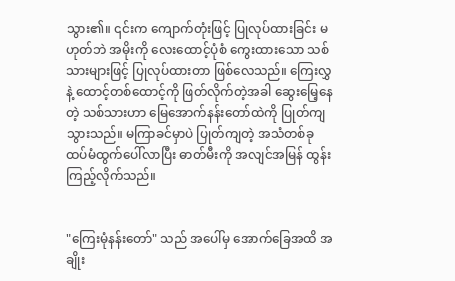သွား၏။ ၎င်းက ကျောက်တုံးဖြင့် ပြုလုပ်ထားခြင်း မဟုတ်ဘဲ အမိုးကို လေးထောင့်ပုံစံ ကွေးထားသော သစ်သားများဖြင့် ပြုလုပ်ထားတာ ဖြစ်လေသည်။ ကြေးလွှနဲ့ ထောင့်တစ်ထောင့်ကို ဖြတ်လိုက်တဲ့အခါ ဆွေးမြေ့နေတဲ့ သစ်သားဟာ မြေအောက်နန်းတော်ထဲကို ပြုတ်ကျသွားသည်။ မကြာခင်မှာပဲ ပြုတ်ကျတဲ့ အသံတစ်ခု ထပ်မံထွက်ပေါ်လာပြီး ဓာတ်မီးကို အလျင်အမြန် ထွန်းကြည့်လိုက်သည်။


"ကြေးမုံနန်းတော်" သည် အပေါ်မှ အောက်ခြေအထိ အချိုး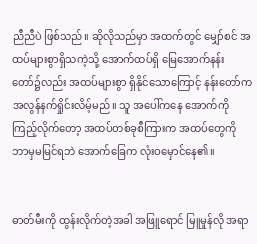ညီညီပဲ ဖြစ်သည်။ ဆိုလိုသည်မှာ အထက်တွင် မျှော်စင် အထပ်များစွာရှိသကဲ့သို့ အောက်ထပ်ရှိ မြေအောက်နန်းတော်၌လည်း အထပ်များစွာ ရှိနိုင်သောကြောင့် နန်းတော်က အလွန်နက်ရှိုင်းလိမ့်မည်။ သူ အပေါ်ကနေ အောက်ကို ကြည့်လိုက်တော့ အထပ်တစ်ခုစီကြားက အထပ်တွေကို ဘာမှမမြင်ရဘဲ အောက်ခြေက လုံးဝမှောင်နေ၏။


ဓာတ်မီးကို ထွန်းလိုက်တဲ့အခါ အဖြူရောင် မြူမှုန်လို အရာ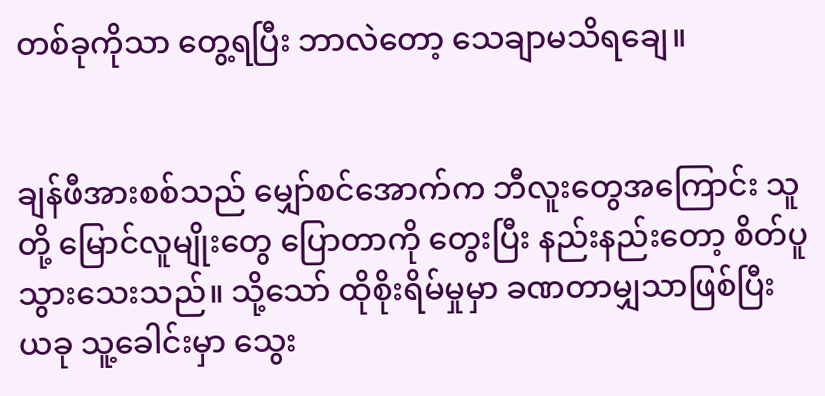တစ်ခုကိုသာ တွေ့ရပြီး ဘာလဲတော့ သေချာမသိရချေ။


ချန်ဖီအားစစ်သည် မျှော်စင်အောက်က ဘီလူးတွေအကြောင်း သူတို့ မြောင်လူမျိုးတွေ ပြောတာကို တွေးပြီး နည်းနည်းတော့ စိတ်ပူသွားသေးသည်။ သို့သော် ထိုစိုးရိမ်မှုမှာ ခဏတာမျှသာဖြစ်ပြီး ယခု သူ့ခေါင်းမှာ သွေး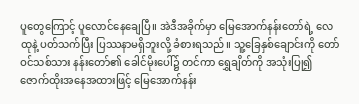ပူတွေကြောင့် ပူလောင်နေချေပြီ။ အဲဒီအခိုက်မှာ မြေအောက်နန်းတော်ရဲ့ လေထုနဲ့ ပတ်သက်ပြီး ပြဿနာမရှိဘူးလို့ ခံစားရသည်။ သူ့ခြေနှစ်ချောင်းကို တော်ဝင်သစ်သား နန်းတော်၏ ခေါင်မိုးပေါ်၌ တင်ကာ ရွှေချိတ်ကို အသုံးပြု၍ ဇောက်ထိုးအနေအထားဖြင့် မြေအောက်နန်း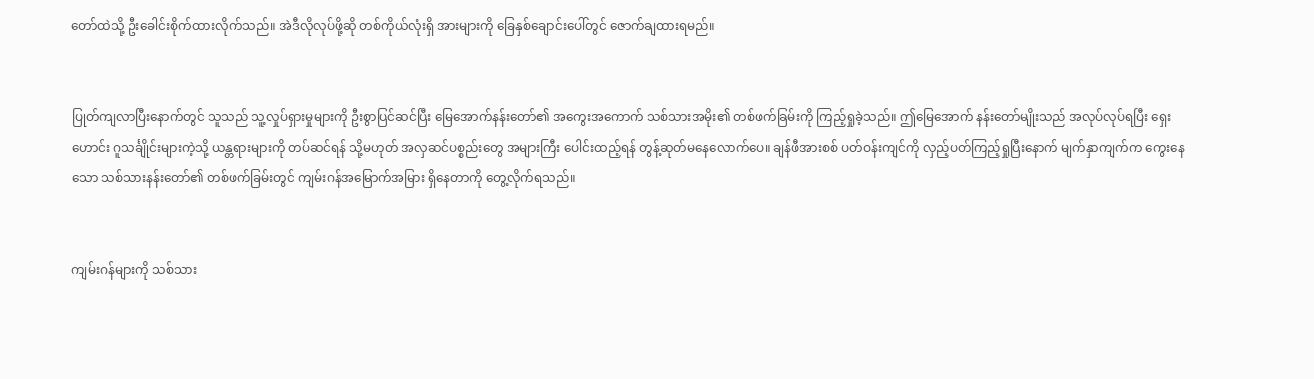တော်ထဲသို့ ဦးခေါင်းစိုက်ထားလိုက်သည်။ အဲဒီလိုလုပ်ဖို့ဆို တစ်ကိုယ်လုံးရှိ အားများကို ခြေနှစ်ချောင်းပေါ်တွင် ဇောက်ချထားရမည်။


ပြုတ်ကျလာပြီးနောက်တွင် သူသည် သူ့လှုပ်ရှားမှုများကို ဦးစွာပြင်ဆင်ပြီး မြေအောက်နန်းတော်၏ အကွေးအကောက် သစ်သားအမိုး၏ တစ်ဖက်ခြမ်းကို ကြည့်ရှုခဲ့သည်။ ဤမြေအောက် နန်းတော်မျိုးသည် အလုပ်လုပ်ရပြီး ရှေးဟောင်း ဂူသင်္ချိုင်းများကဲ့သို့ ယန္တရားများကို တပ်ဆင်ရန် သို့မဟုတ် အလှဆင်ပစ္စည်းတွေ အများကြီး ပေါင်းထည့်ရန် တွန့်ဆုတ်မနေလောက်ပေ။ ချန်ဖီအားစစ် ပတ်ဝန်းကျင်ကို လှည့်ပတ်ကြည့်ရှုပြီးနောက် မျက်နှာကျက်က ကွေးနေသော သစ်သားနန်းတော်၏ တစ်ဖက်ခြမ်းတွင် ကျမ်းဂန်အမြောက်အမြား ရှိနေတာကို တွေ့လိုက်ရသည်။


ကျမ်းဂန်များကို သစ်သား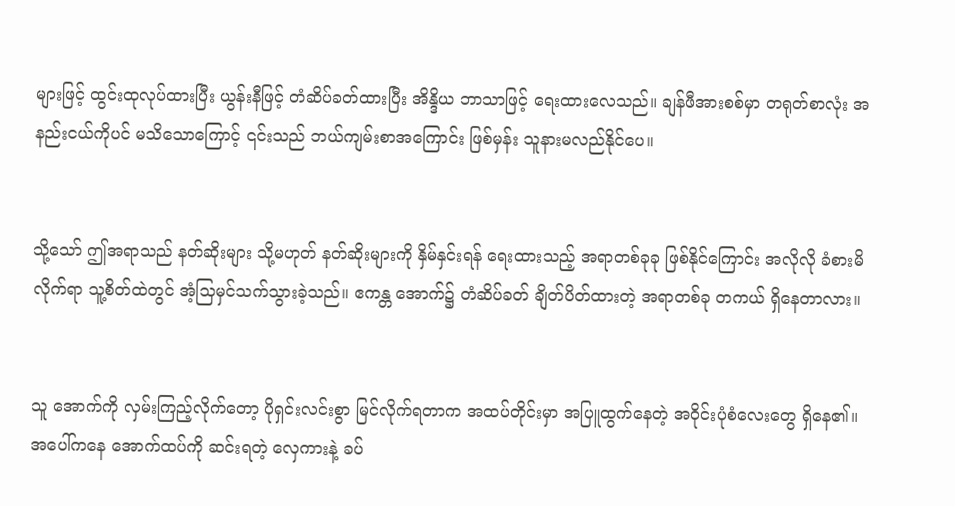များဖြင့် ထွင်းထုလုပ်ထားပြီး ယွန်းနီဖြင့် တံဆိပ်ခတ်ထားပြီး အိန္ဒိယ ဘာသာဖြင့် ရေးထားလေသည်။ ချန်ဖီအားစစ်မှာ တရုတ်စာလုံး အနည်းငယ်ကိုပင် မသိသောကြောင့် ၎င်းသည် ဘယ်ကျမ်းစာအကြောင်း ဖြစ်မှန်း သူနားမလည်နိုင်ပေ။


သို့သော် ဤအရာသည် နတ်ဆိုးများ သို့မဟုတ် နတ်ဆိုးများကို နှိမ်နှင်းရန် ရေးထားသည့် အရာတစ်ခုခု ဖြစ်နိုင်ကြောင်း အလိုလို ခံစားမိလိုက်ရာ သူ့စိတ်ထဲတွင် အံ့သြမှင်သက်သွားခဲ့သည်။ ဧကန္တ အောက်၌ တံဆိပ်ခတ် ချိတ်ပိတ်ထားတဲ့ အရာတစ်ခု တကယ် ရှိနေတာလား။


သူ အောက်ကို လှမ်းကြည့်လိုက်တော့ ပိုရှင်းလင်းစွာ မြင်လိုက်ရတာက အထပ်တိုင်းမှာ အပြူထွက်နေတဲ့ အဝိုင်းပုံစံလေးတွေ ရှိနေ၏။ အပေါ်ကနေ အောက်ထပ်ကို ဆင်းရတဲ့ လှေကားနဲ့ ခပ်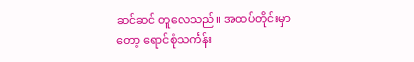ဆင်ဆင် တူလေသည်။ အထပ်တိုင်းမှာတော့ ရောင်စုံသင်္ကန်း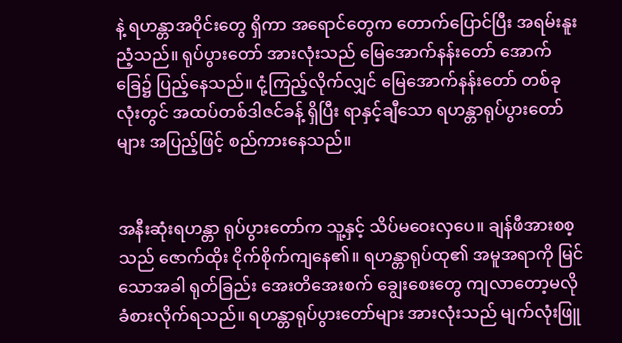နဲ့ ရဟန္တာအဝိုင်းတွေ ရှိကာ အရောင်တွေက တောက်ပြောင်ပြီး အရမ်းနူးညံ့သည်။ ရုပ်ပွားတော် အားလုံးသည် မြေအောက်နန်းတော် အောက်ခြေ၌ ပြည့်နေသည်။ ငုံ့ကြည့်လိုက်လျှင် မြေအောက်နန်းတော် တစ်ခုလုံးတွင် အထပ်တစ်ဒါဇင်ခန့် ရှိပြီး ရာနှင့်ချီသော ရဟန္တာရုပ်ပွားတော်များ အပြည့်ဖြင့် စည်ကားနေသည်။


အနီးဆုံးရဟန္တာ ရုပ်ပွားတော်က သူ့နှင့် သိပ်မဝေးလှပေ။ ချန်ဖီအားစစ့သည် ဇောက်ထိုး ငိုက်စိုက်ကျနေ၏။ ရဟန္တာရုပ်ထု၏ အမူအရာကို မြင်သောအခါ ရုတ်ခြည်း အေးတိအေးစက် ချွေးစေးတွေ ကျလာတော့မလို ခံစားလိုက်ရသည်။ ရဟန္တာရုပ်ပွားတော်များ အားလုံးသည် မျက်လုံးဖြူ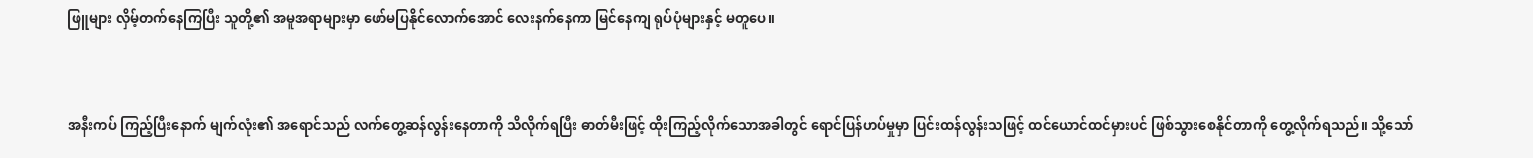ဖြူများ လှိမ့်တက်နေကြပြီး သူတို့၏ အမူအရာများမှာ ဖော်မပြနိုင်လောက်အောင် လေးနက်နေကာ မြင်နေကျ ရုပ်ပုံများနှင့် မတူပေ။


အနီးကပ် ကြည့်ပြီးနောက် မျက်လုံး၏ အရောင်သည် လက်တွေ့ဆန်လွန်းနေတာကို သိလိုက်ရပြီး ဓာတ်မီးဖြင့် ထိုးကြည့်လိုက်သောအခါတွင် ရောင်ပြန်ဟပ်မှုမှာ ပြင်းထန်လွန်းသဖြင့် ထင်ယောင်ထင်မှားပင် ဖြစ်သွားစေနိုင်တာကို တွေ့လိုက်ရသည်။ သို့သော်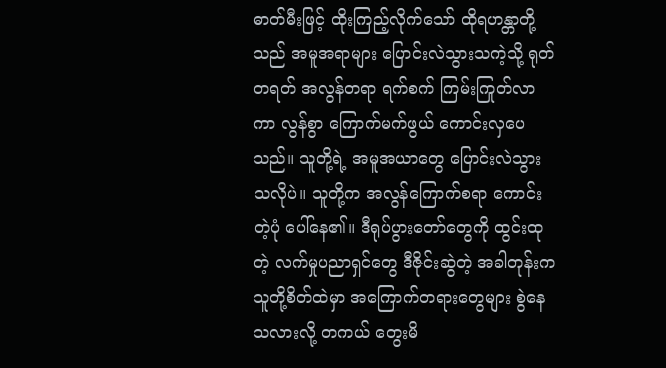ဓာတ်မီးဖြင့် ထိုးကြည့်လိုက်သော် ထိုရဟန္တာတို့သည် အမူအရာများ ပြောင်းလဲသွားသကဲ့သို့ ရုတ်တရတ် အလွန်တရာ ရက်စက် ကြမ်းကြုတ်လာကာ လွန်စွာ ကြောက်မက်ဖွယ် ကောင်းလှပေသည်။ သူတို့ရဲ့ အမူအယာတွေ ပြောင်းလဲသွားသလိုပဲ။ သူတို့က အလွန်ကြောက်စရာ ကောင်းတဲ့ပုံ ပေါ်နေ၏။ ဒီရုပ်ပွားတော်တွေကို ထွင်းထုတဲ့ လက်မှုပညာရှင်တွေ ဒီဇိုင်းဆွဲတဲ့ အခါတုန်းက သူတို့စိတ်ထဲမှာ အကြောက်တရားတွေများ စွဲနေသလားလို့ တကယ် တွေးမိ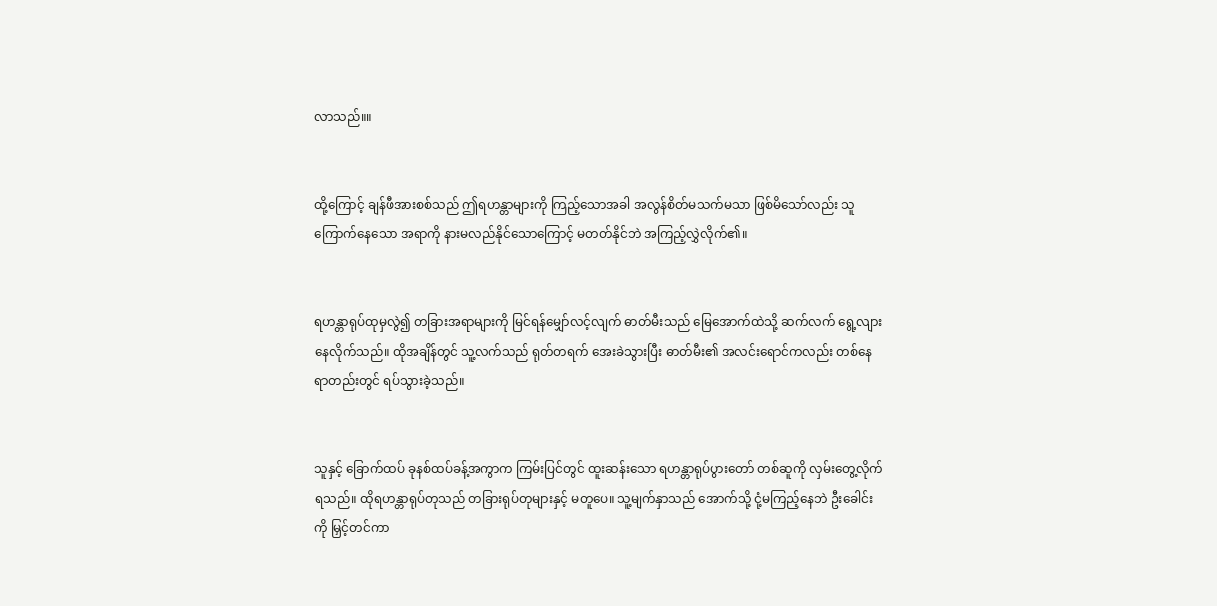လာသည်။။


ထို့ကြောင့် ချန်ဖီအားစစ်သည် ဤရဟန္တာများကို ကြည့်သောအခါ အလွန်စိတ်မသက်မသာ ဖြစ်မိသော်လည်း သူကြောက်နေသော အရာကို နားမလည်နိုင်သောကြောင့် မတတ်နိုင်ဘဲ အကြည့်လွှဲလိုက်၏။


ရဟန္တာရုပ်ထုမှလွဲ၍ တခြားအရာများကို မြင်ရန်မျှော်လင့်လျက် ဓာတ်မီးသည် မြေအောက်ထဲသို့ ဆက်လက် ရွေ့လျားနေလိုက်သည်။ ထိုအချိန်တွင် သူ့လက်သည် ရုတ်တရက် အေးခဲသွားပြီး ဓာတ်မီး၏ အလင်းရောင်ကလည်း တစ်နေရာတည်းတွင် ရပ်သွားခဲ့သည်။


သူနှင့် ခြောက်ထပ် ခုနစ်ထပ်ခန့်အကွာက ကြမ်းပြင်တွင် ထူးဆန်းသော ရဟန္တာရုပ်ပွားတော် တစ်ဆူကို လှမ်းတွေ့လိုက်ရသည်။ ထိုရဟန္တာရုပ်တုသည် တခြားရုပ်တုများနှင့် မတူပေ။ သူ့မျက်နှာသည် အောက်သို့ ငုံ့မကြည့်နေဘဲ ဦးခေါင်းကို မြှင့်တင်ကာ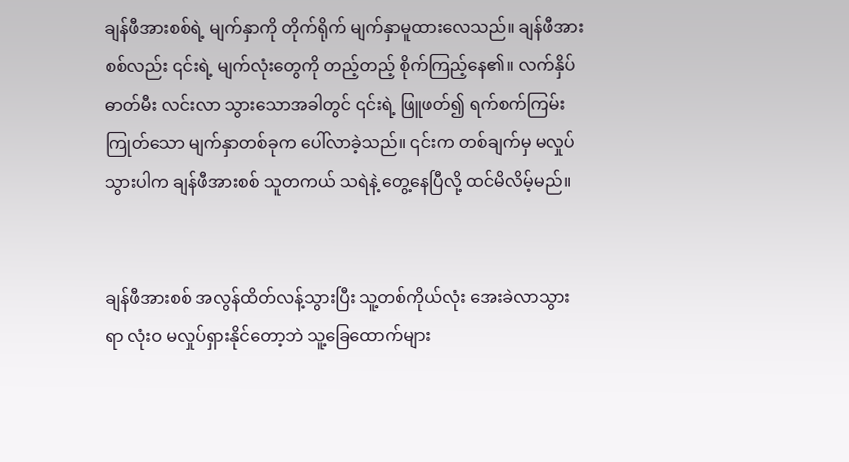ချန်ဖီအားစစ်ရဲ့ မျက်နှာကို တိုက်ရိုက် မျက်နှာမူထားလေသည်။ ချန်ဖီအားစစ်လည်း ၎င်းရဲ့ မျက်လုံးတွေကို တည့်တည့် စိုက်ကြည့်နေ၏။ လက်နှိပ်ဓာတ်မီး လင်းလာ သွားသောအခါတွင် ၎င်းရဲ့ ဖြူဖတ်၍ ရက်စက်ကြမ်းကြုတ်သော မျက်နှာတစ်ခုက ပေါ်လာခဲ့သည်။ ၎င်းက တစ်ချက်မှ မလှုပ်သွားပါက ချန်ဖီအားစစ် သူတကယ် သရဲနဲ့ တွေ့နေပြီလို့ ထင်မိလိမ့်မည်။


ချန်ဖီအားစစ် အလွန်ထိတ်လန့်သွားပြီး သူ့တစ်ကိုယ်လုံး အေးခဲလာသွားရာ လုံးဝ မလှုပ်ရှားနိုင်တော့ဘဲ သူ့ခြေထောက်များ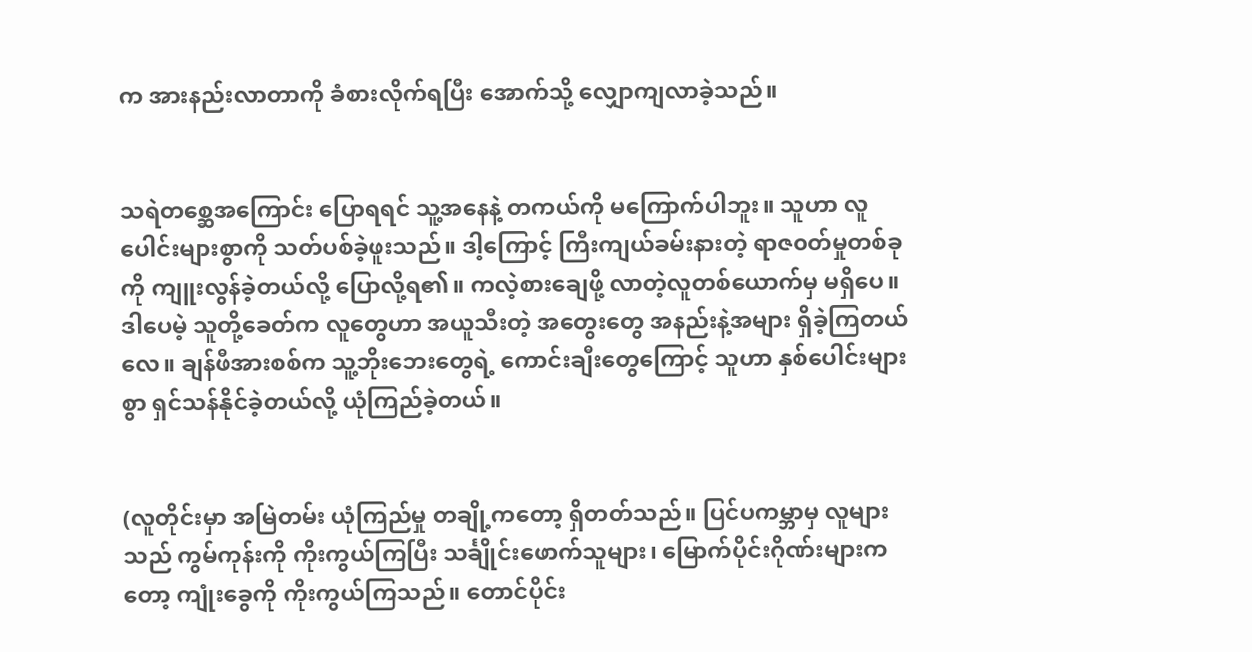က အားနည်းလာတာကို ခံစားလိုက်ရပြီး အောက်သို့ လျှောကျလာခဲ့သည်။


သရဲတစ္ဆေအကြောင်း ပြောရရင် သူ့အနေနဲ့ တကယ်ကို မကြောက်ပါဘူး။ သူဟာ လူပေါင်းများစွာကို သတ်ပစ်ခဲ့ဖူးသည်။ ဒါ့ကြောင့် ကြီးကျယ်ခမ်းနားတဲ့ ရာဇ၀တ်မှုတစ်ခုကို ကျူးလွန်ခဲ့တယ်လို့ ပြောလို့ရ၏။ ကလဲ့စားချေဖို့ လာတဲ့လူတစ်ယောက်မှ မရှိပေ။ ဒါပေမဲ့ သူတို့ခေတ်က လူတွေဟာ အယူသီးတဲ့ အတွေးတွေ အနည်းနဲ့အများ ရှိခဲ့ကြတယ်လေ။ ချန်ဖီအားစစ်က သူ့ဘိုးဘေးတွေရဲ့ ကောင်းချီးတွေကြောင့် သူဟာ နှစ်ပေါင်းများစွာ ရှင်သန်နိုင်ခဲ့တယ်လို့ ယုံကြည်ခဲ့တယ်။


(လူတိုင်းမှာ အမြဲတမ်း ယုံကြည်မှု တချို့ကတော့ ရှိတတ်သည်။ ပြင်ပကမ္ဘာမှ လူများသည် ကွမ်ကုန်းကို ကိုးကွယ်ကြပြီး သင်္ချိုင်းဖောက်သူများ၊ မြောက်ပိုင်းဂိုဏ်းများကတော့ ကျုံးခွေကို ကိုးကွယ်ကြသည်။ တောင်ပိုင်း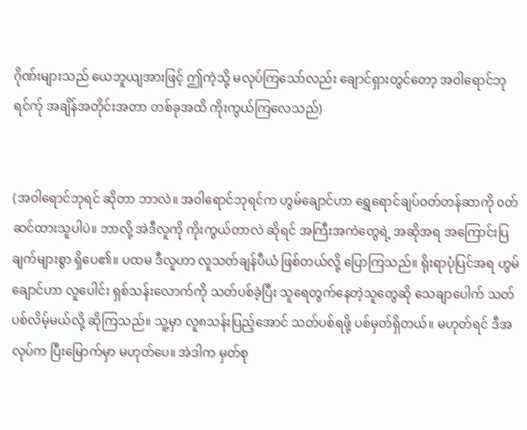ဂိုဏ်းများသည် ယေဘူယျအားဖြင့် ဤကဲ့သို့ မလုပ်ကြသော်လည်း ချောင်ရှားတွင်တော့ အဝါရောင်ဘုရင်က်ု အချိန်အတိုင်းအတာ တစ်ခုအထိ ကိုးကွယ်ကြလေသည်)


(အဝါရောင်ဘုရင် ဆိုတာ ဘာလဲ။ အဝါရောင်ဘုရင်က ဟွမ်ချောင်ဟာ ရွှေရောင်ချပ်ဝတ်တန်ဆာကို ၀တ်ဆင်ထားသူပါပဲ။ ဘာလို့ အဲဒီလူကို ကိုးကွယ်တာလဲ ဆိုရင် အကြီးအကဲတွေရဲ့ အဆိုအရ အကြောင်းပြချက်များစွာ ရှိပေ၏။ ပထမ ဒီလူဟာ လူသတ်ချန်ပီယံ ဖြစ်တယ်လို့ ပြောကြသည်။ ရိုးရာပုံပြင်အရ ဟွမ်ချောင်ဟာ လူပေါင်း ရှစ်သန်းလောက်ကို သတ်ပစ်ခဲ့ပြီး သူရေတွက်နေတဲ့သူတွေဆို သေချာပေါက် သတ်ပစ်လိမ့်မယ်လို့ ဆိုကြသည်။ သူ့မှာ လူ၈သန်းပြည့်အောင် သတ်ပစ်ရဖို့ ပစ်မှတ်ရှိတယ်။ မဟုတ်ရင် ဒီအလုပ်က ပြီးမြောက်မှာ မဟုတ်ပေ။ အဲဒါက မှတ်စု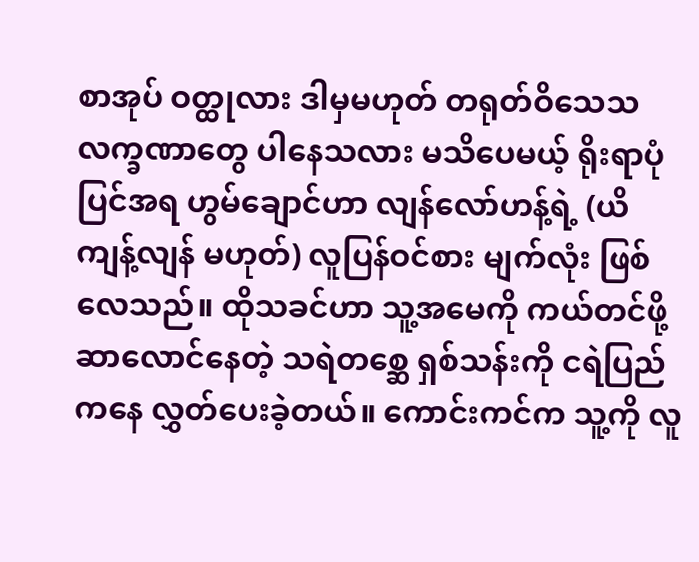စာအုပ် ဝတ္ထုလား ဒါမှမဟုတ် တရုတ်ဝိသေသလက္ခဏာတွေ ပါနေသလား မသိပေမယ့် ရိုးရာပုံပြင်အရ ဟွမ်ချောင်ဟာ လျန်လော်ဟန့်ရဲ့ (ယိကျန့်လျန် မဟုတ်) လူပြန်ဝင်စား မျက်လုံး ဖြစ်လေသည်။ ထိုသခင်ဟာ သူ့အမေကို ကယ်တင်ဖို့ ဆာလောင်နေတဲ့ သရဲတစ္ဆေ ရှစ်သန်းကို ငရဲပြည်ကနေ လွှတ်ပေးခဲ့တယ်။ ကောင်းကင်က သူ့ကို လူ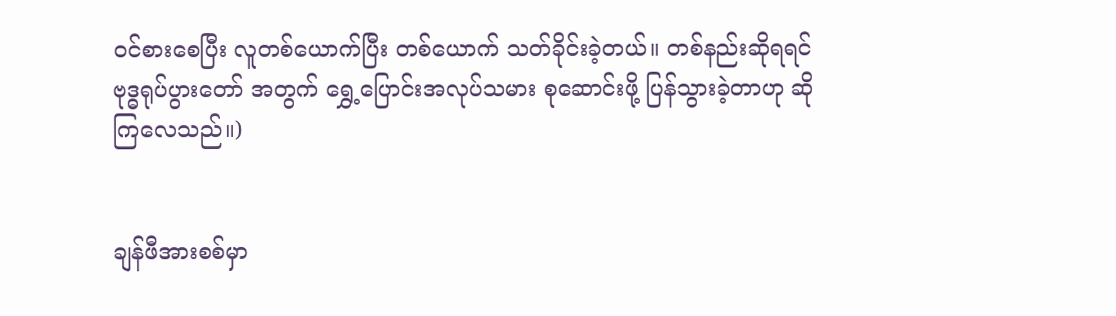ဝင်စားစေပြီး လူတစ်ယောက်ပြီး တစ်ယောက် သတ်ခိုင်းခဲ့တယ်။ တစ်နည်းဆိုရရင် ဗုဒ္ဓရုပ်ပွားတော် အတွက် ရွှေ့ပြောင်းအလုပ်သမား စုဆောင်းဖို့ ပြန်သွားခဲ့တာဟု ဆိုကြလေသည်။)


ချန်ဖီအားစစ်မှာ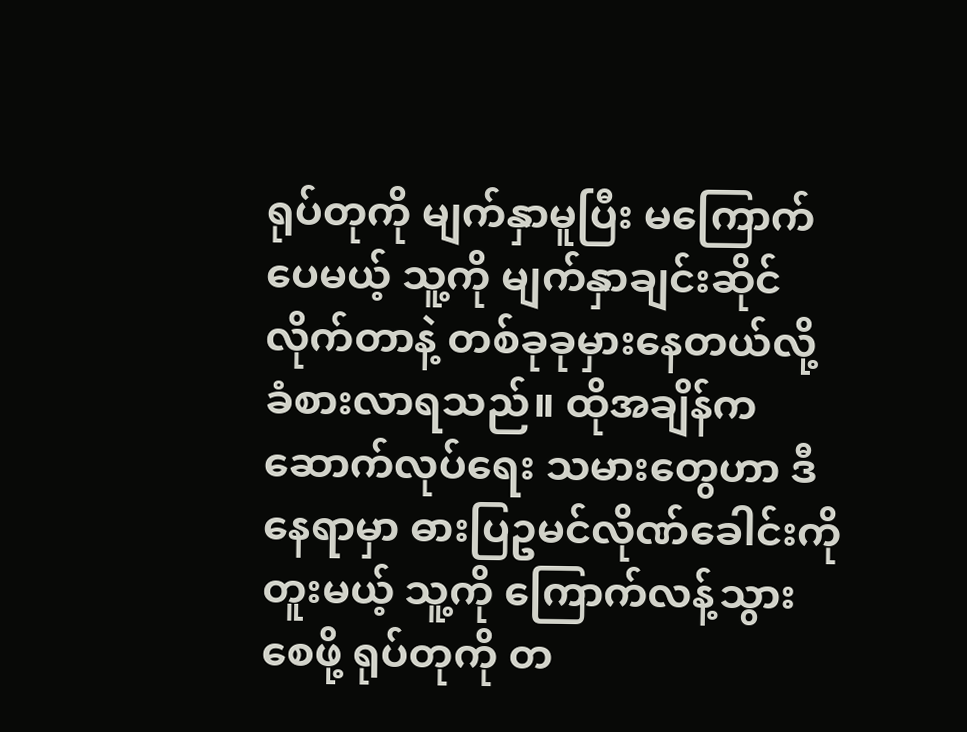ရုပ်တုကို မျက်နှာမူပြီး မကြောက်ပေမယ့် သူ့ကို မျက်နှာချင်းဆိုင်လိုက်တာနဲ့ တစ်ခုခုမှားနေတယ်လို့ ခံစားလာရသည်။ ထိုအချိန်က ဆောက်လုပ်ရေး သမားတွေဟာ ဒီနေရာမှာ ဓားပြဥမင်လိုဏ်ခေါင်းကို တူးမယ့် သူ့ကို ကြောက်လန့်သွားစေဖို့ ရုပ်တုကို တ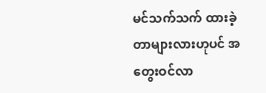မင်သက်သက် ထားခဲ့တာများလားဟုပင် အတွေးဝင်လာ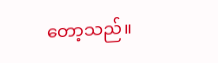တော့သည်။